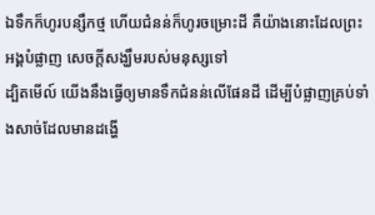ឯទឹកក៏ហូរបន្សឹកថ្ម ហើយជំនន់ក៏ហូរចម្រោះដី គឺយ៉ាងនោះដែលព្រះអង្គបំផ្លាញ សេចក្ដីសង្ឃឹមរបស់មនុស្សទៅ
ដ្បិតមើល៍ យើងនឹងធ្វើឲ្យមានទឹកជំនន់លើផែនដី ដើម្បីបំផ្លាញគ្រប់ទាំងសាច់ដែលមានដង្ហើ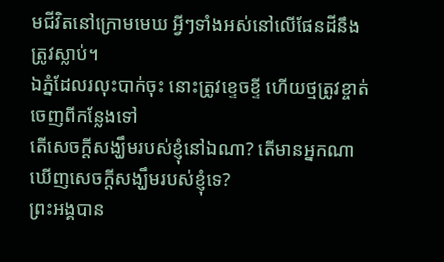មជីវិតនៅក្រោមមេឃ អ្វីៗទាំងអស់នៅលើផែនដីនឹងត្រូវស្លាប់។
ឯភ្នំដែលរលុះបាក់ចុះ នោះត្រូវខ្ទេចខ្ទី ហើយថ្មត្រូវខ្ចាត់ចេញពីកន្លែងទៅ
តើសេចក្ដីសង្ឃឹមរបស់ខ្ញុំនៅឯណា? តើមានអ្នកណាឃើញសេចក្ដីសង្ឃឹមរបស់ខ្ញុំទេ?
ព្រះអង្គបាន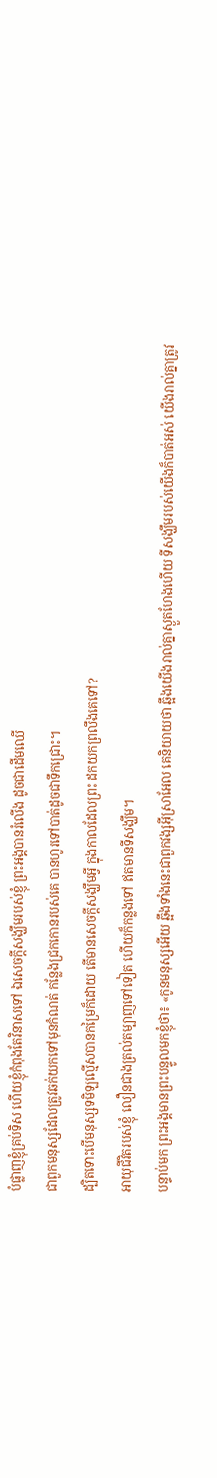បំផ្លាញខ្ញុំគ្រប់ទិស ហើយខ្ញុំកំពុងតែវិនាសទៅ ឯសេចក្ដីសង្ឃឹមរបស់ខ្ញុំ ព្រះអង្គបានរំលើង ដូចជាដើមឈើ
ជាពួកមនុស្សដែលត្រូវឆក់យកទៅមុនកំណត់ កន្លែងជ្រកកោនរបស់គេ បានហូរទៅបាត់ដូចជាទឹកជ្រោះ។
ដ្បិតទោះបើមនុស្សទមិឡល្មើសបានកម្រៃក៏ដោយ តើមានសេចក្ដីសង្ឃឹមអ្វី ក្នុងកាលដែលព្រះ ដកយកព្រលឹងគេទៅ?
អាយុជីវិតរបស់ខ្ញុំ លឿនជាងត្រល់តម្បាញទៅទៀត ហើយក៏កន្លងទៅ ឥតមានទីសង្ឃឹម។
បន្ទាប់មក ព្រះអង្គមានព្រះបន្ទូលមកខ្ញុំថា៖ «កូនមនុស្សអើយ ឆ្អឹងទាំងនេះជាពួកវង្សអ៊ីស្រាអែល គេនិយាយថា ឆ្អឹងយើងរាល់គ្នាស្ងួតហែងហើយ ទីសង្ឃឹមរបស់យើងក៏បាត់អស់ យើងរាល់គ្នាត្រូវ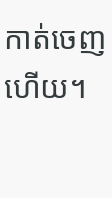កាត់ចេញហើយ។